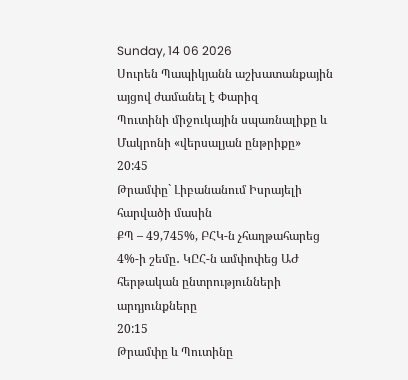Sunday, 14 06 2026
Սուրեն Պապիկյանն աշխատանքային այցով ժամանել է Փարիզ
Պուտինի միջուկային սպառնալիքը և Մակրոնի «վերսալյան ընթրիքը»
20:45
Թրամփը` Լիբանանում Իսրայելի հարվածի մասին
ՔՊ – 49,745%, ԲՀԿ-ն չհաղթահարեց 4%-ի շեմը․ ԿԸՀ-ն ամփոփեց ԱԺ հերթական ընտրությունների արդյունքները
20:15
Թրամփը և Պուտինը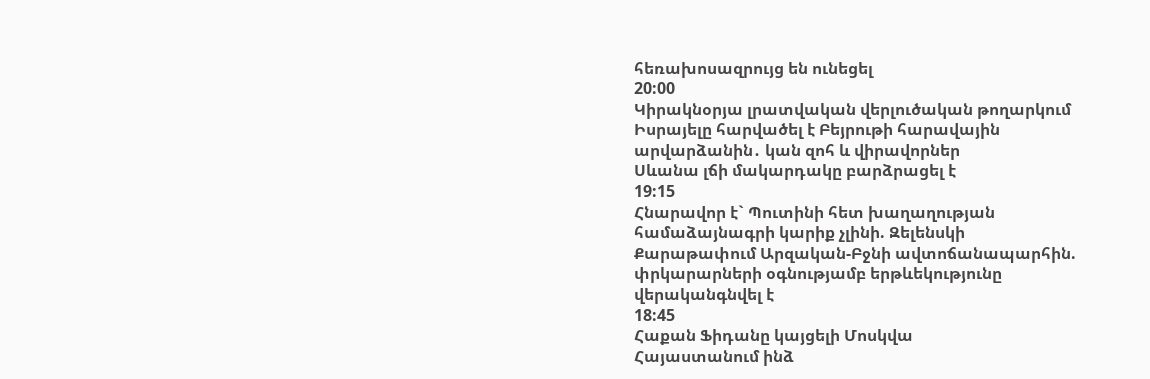հեռախոսազրույց են ունեցել
20:00
Կիրակնօրյա լրատվական վերլուծական թողարկում
Իսրայելը հարվածել է Բեյրութի հարավային արվարձանին․ կան զոհ և վիրավորներ
Սևանա լճի մակարդակը բարձրացել է
19:15
Հնարավոր է` Պուտինի հետ խաղաղության համաձայնագրի կարիք չլինի. Զելենսկի
Քարաթափում Արզական-Բջնի ավտոճանապարհին. փրկարարների օգնությամբ երթևեկությունը վերականգնվել է
18:45
Հաքան Ֆիդանը կայցելի Մոսկվա
Հայաստանում ինձ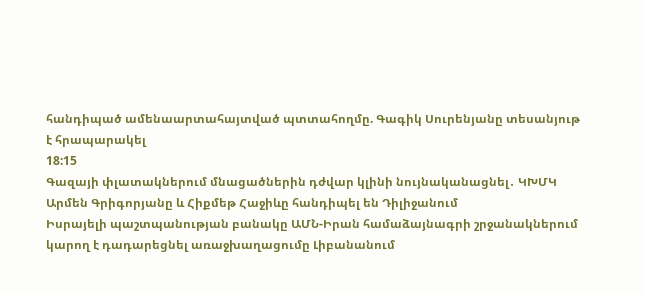հանդիպած ամենաարտահայտված պտտահողմը. Գագիկ Սուրենյանը տեսանյութ է հրապարակել
18:15
Գազայի փլատակներում մնացածներին դժվար կլինի նույնականացնել․ ԿԽՄԿ
Արմեն Գրիգորյանը և Հիքմեթ Հաջիևը հանդիպել են Դիլիջանում
Իսրայելի պաշտպանության բանակը ԱՄՆ-Իրան համաձայնագրի շրջանակներում կարող է դադարեցնել առաջխաղացումը Լիբանանում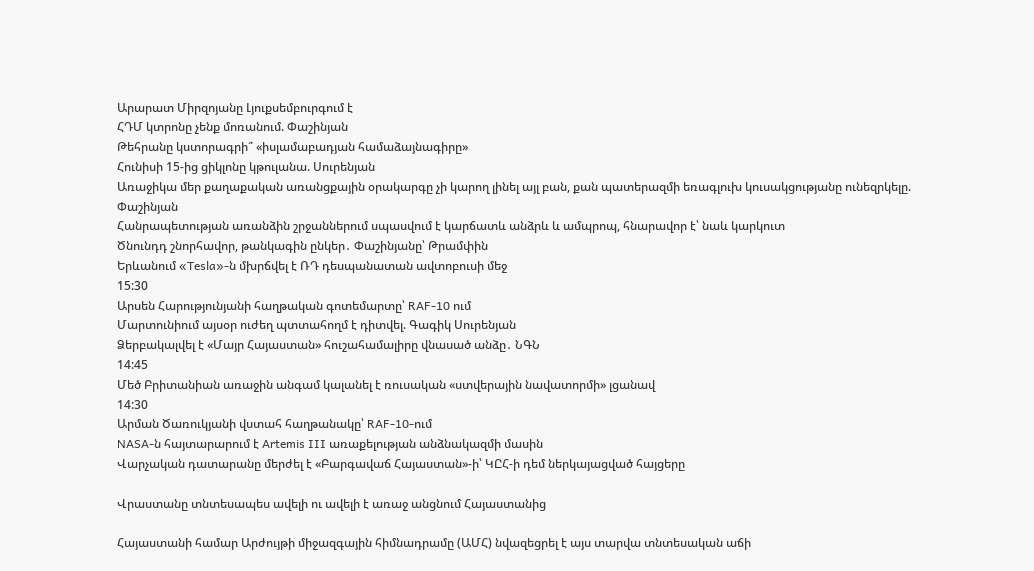Արարատ Միրզոյանը Լյուքսեմբուրգում է
ՀԴՄ կտրոնը չենք մոռանում. Փաշինյան
Թեհրանը կստորագրի՞ «իսլամաբադյան համաձայնագիրը»
Հունիսի 15-ից ցիկլոնը կթուլանա. Սուրենյան
Առաջիկա մեր քաղաքական առանցքային օրակարգը չի կարող լինել այլ բան, քան պատերազմի եռագլուխ կուսակցությանը ունեզրկելը. Փաշինյան
Հանրապետության առանձին շրջաններում սպասվում է կարճատև անձրև և ամպրոպ, հնարավոր է՝ նաև կարկուտ
Ծնունդդ շնորհավոր, թանկագին ընկեր․ Փաշինյանը՝ Թրամփին
Երևանում «Tesla»-ն մխրճվել է ՌԴ դեսպանատան ավտոբուսի մեջ
15:30
Արսեն Հարությունյանի հաղթական գոտեմարտը՝ RAF-10 ում
Մարտունիում այսօր ուժեղ պտտահողմ է դիտվել. Գագիկ Սուրենյան
Ձերբակալվել է «Մայր Հայաստան» հուշահամալիրը վնասած անձը․ ՆԳՆ
14:45
Մեծ Բրիտանիան առաջին անգամ կալանել է ռուսական «ստվերային նավատորմի» լցանավ
14:30
Արման Ծառուկյանի վստահ հաղթանակը՝ RAF-10-ում
NASA-ն հայտարարում է Artemis III առաքելության անձնակազմի մասին
Վարչական դատարանը մերժել է «Բարգավաճ Հայաստան»-ի՝ ԿԸՀ-ի դեմ ներկայացված հայցերը

Վրաստանը տնտեսապես ավելի ու ավելի է առաջ անցնում Հայաստանից

Հայաստանի համար Արժույթի միջազգային հիմնադրամը (ԱՄՀ) նվազեցրել է այս տարվա տնտեսական աճի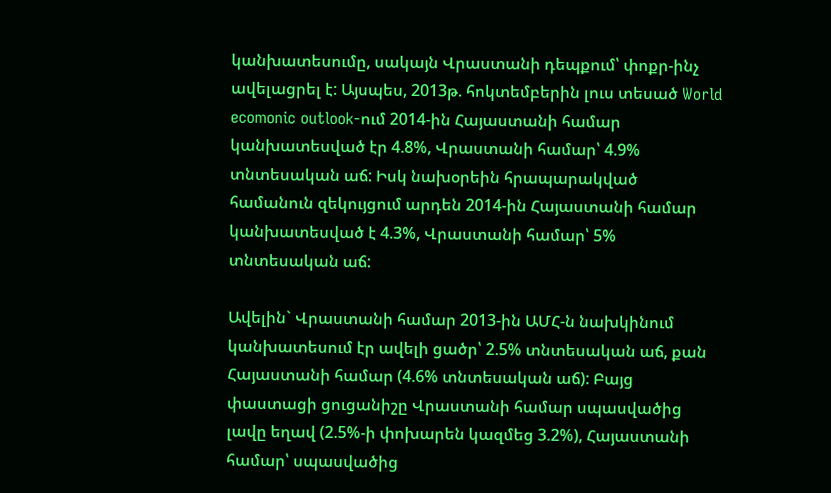կանխատեսումը, սակայն Վրաստանի դեպքում՝ փոքր-ինչ ավելացրել է: Այսպես, 2013թ. հոկտեմբերին լուս տեսած World ecomonic outlook-ում 2014-ին Հայաստանի համար կանխատեսված էր 4.8%, Վրաստանի համար՝ 4.9% տնտեսական աճ: Իսկ նախօրեին հրապարակված համանուն զեկույցում արդեն 2014-ին Հայաստանի համար կանխատեսված է 4.3%, Վրաստանի համար՝ 5% տնտեսական աճ:

Ավելին` Վրաստանի համար 2013-ին ԱՄՀ-ն նախկինում կանխատեսում էր ավելի ցածր՝ 2.5% տնտեսական աճ, քան Հայաստանի համար (4.6% տնտեսական աճ): Բայց փաստացի ցուցանիշը Վրաստանի համար սպասվածից լավը եղավ (2.5%-ի փոխարեն կազմեց 3.2%), Հայաստանի համար՝ սպասվածից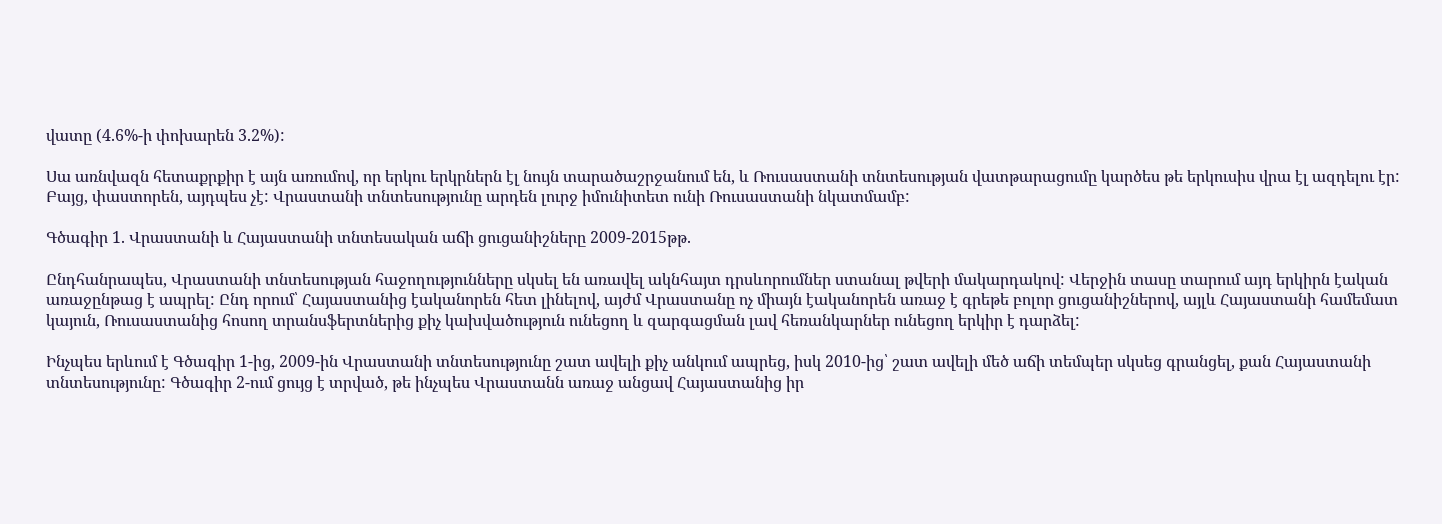վատը (4.6%-ի փոխարեն 3.2%):

Սա առնվազն հետաքրքիր է այն առումով, որ երկու երկրներն էլ նույն տարածաշրջանում են, և Ռուսաստանի տնտեսության վատթարացումը կարծես թե երկուսիս վրա էլ ազդելու էր: Բայց, փաստորեն, այդպես չէ: Վրաստանի տնտեսությունը արդեն լուրջ իմունիտետ ունի Ռուսաստանի նկատմամբ:

Գծագիր 1. Վրաստանի և Հայաստանի տնտեսական աճի ցուցանիշները 2009-2015թթ.

Ընդհանրապես, Վրաստանի տնտեսության հաջողությունները սկսել են առավել ակնհայտ դրսևորումներ ստանալ թվերի մակարդակով: Վերջին տասը տարում այդ երկիրն էական առաջընթաց է ապրել: Ընդ որում՝ Հայաստանից էականորեն հետ լինելով, այժմ Վրաստանը ոչ միայն էականորեն առաջ է գրեթե բոլոր ցուցանիշներով, այլև Հայաստանի համեմատ կայուն, Ռուսաստանից հոսող տրանսֆերտներից քիչ կախվածություն ունեցող և զարգացման լավ հեռանկարներ ունեցող երկիր է դարձել:

Ինչպես երևում է Գծագիր 1-ից, 2009-ին Վրաստանի տնտեսությունը շատ ավելի քիչ անկում ապրեց, իսկ 2010-ից՝ շատ ավելի մեծ աճի տեմպեր սկսեց գրանցել, քան Հայաստանի տնտեսությունը: Գծագիր 2-ում ցույց է տրված, թե ինչպես Վրաստանն առաջ անցավ Հայաստանից իր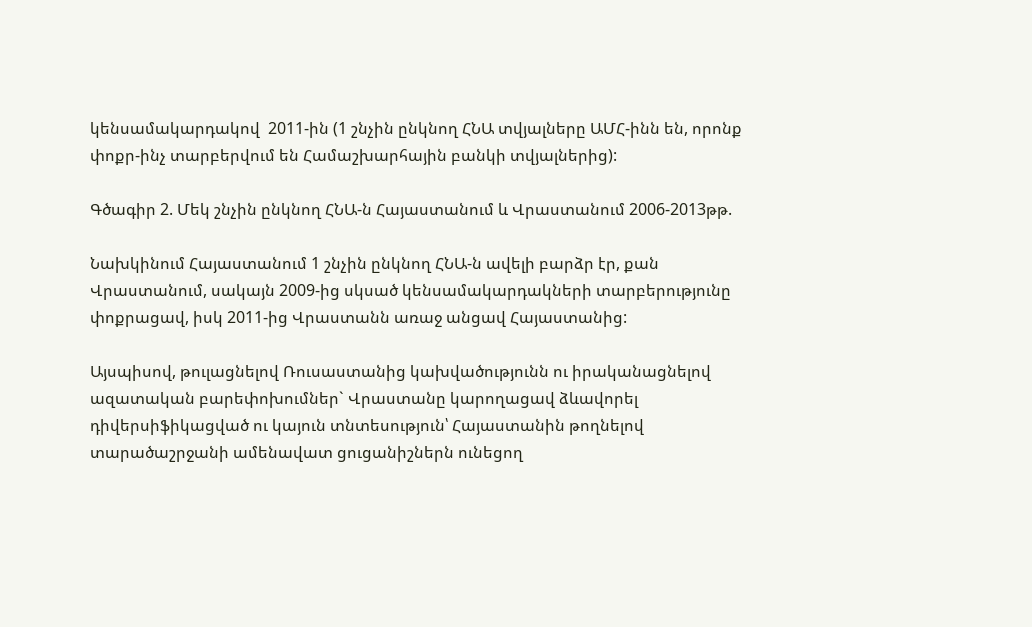կենսամակարդակով  2011-ին (1 շնչին ընկնող ՀՆԱ տվյալները ԱՄՀ-ինն են, որոնք փոքր-ինչ տարբերվում են Համաշխարհային բանկի տվյալներից):

Գծագիր 2. Մեկ շնչին ընկնող ՀՆԱ-ն Հայաստանում և Վրաստանում 2006-2013թթ.

Նախկինում Հայաստանում 1 շնչին ընկնող ՀՆԱ-ն ավելի բարձր էր, քան Վրաստանում, սակայն 2009-ից սկսած կենսամակարդակների տարբերությունը փոքրացավ, իսկ 2011-ից Վրաստանն առաջ անցավ Հայաստանից:

Այսպիսով, թուլացնելով Ռուսաստանից կախվածությունն ու իրականացնելով ազատական բարեփոխումներ` Վրաստանը կարողացավ ձևավորել դիվերսիֆիկացված ու կայուն տնտեսություն՝ Հայաստանին թողնելով տարածաշրջանի ամենավատ ցուցանիշներն ունեցող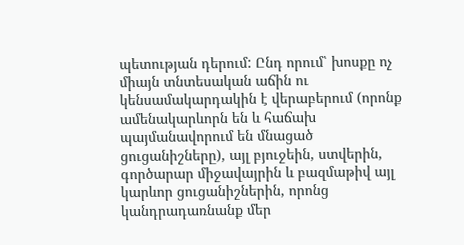պետության դերում: Ընդ որում՝ խոսքը ոչ միայն տնտեսական աճին ու կենսամակարդակին է վերաբերում (որոնք ամենակարևորն են և հաճախ պայմանավորում են մնացած ցուցանիշները), այլ բյուջեին, ստվերին, գործարար միջավայրին և բազմաթիվ այլ կարևոր ցուցանիշներին, որոնց կանդրադառնանք մեր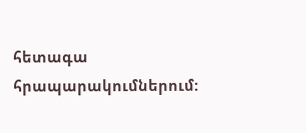հետագա հրապարակումներում: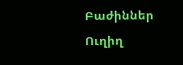Բաժիններ
Ուղիղ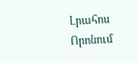Լրահոս
Որոնում